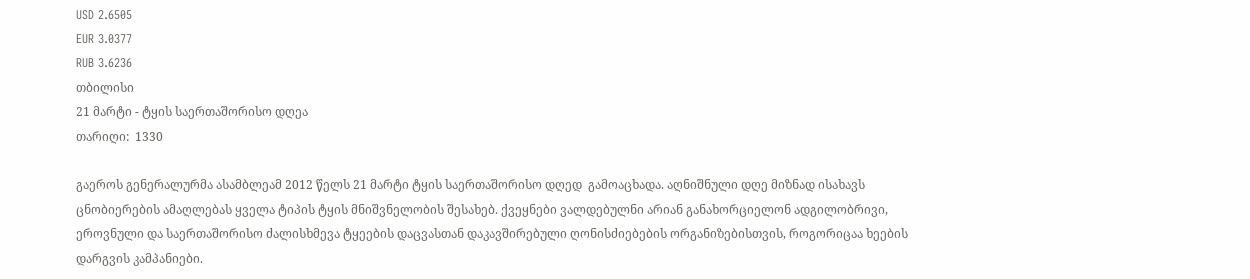USD 2.6505
EUR 3.0377
RUB 3.6236
თბილისი
21 მარტი - ტყის საერთაშორისო დღეა
თარიღი:  1330

გაეროს გენერალურმა ასამბლეამ 2012 წელს 21 მარტი ტყის საერთაშორისო დღედ  გამოაცხადა. აღნიშნული დღე მიზნად ისახავს ცნობიერების ამაღლებას ყველა ტიპის ტყის მნიშვნელობის შესახებ. ქვეყნები ვალდებულნი არიან განახორციელონ ადგილობრივი, ეროვნული და საერთაშორისო ძალისხმევა ტყეების დაცვასთან დაკავშირებული ღონისძიებების ორგანიზებისთვის, როგორიცაა ხეების დარგვის კამპანიები.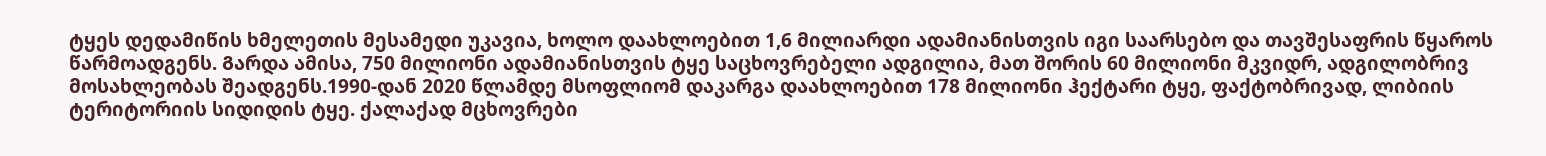ტყეს დედამიწის ხმელეთის მესამედი უკავია, ხოლო დაახლოებით 1,6 მილიარდი ადამიანისთვის იგი საარსებო და თავშესაფრის წყაროს წარმოადგენს. Გარდა ამისა, 750 მილიონი ადამიანისთვის ტყე საცხოვრებელი ადგილია, მათ შორის 60 მილიონი მკვიდრ, ადგილობრივ მოსახლეობას შეადგენს.1990-დან 2020 წლამდე მსოფლიომ დაკარგა დაახლოებით 178 მილიონი ჰექტარი ტყე, ფაქტობრივად, ლიბიის ტერიტორიის სიდიდის ტყე. ქალაქად მცხოვრები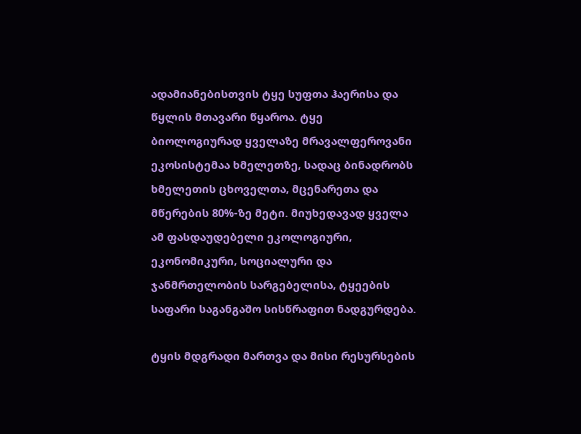ადამიანებისთვის ტყე სუფთა ჰაერისა და წყლის მთავარი წყაროა. ტყე ბიოლოგიურად ყველაზე მრავალფეროვანი ეკოსისტემაა ხმელეთზე, სადაც ბინადრობს ხმელეთის ცხოველთა, მცენარეთა და მწერების 80%-ზე მეტი. მიუხედავად ყველა ამ ფასდაუდებელი ეკოლოგიური, ეკონომიკური, სოციალური და ჯანმრთელობის სარგებელისა, ტყეების საფარი საგანგაშო სისწრაფით ნადგურდება.

ტყის მდგრადი მართვა და მისი რესურსების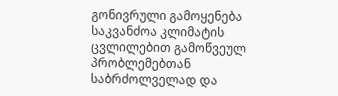გონივრული გამოყენება საკვანძოა კლიმატის ცვლილებით გამოწვეულ პრობლემებთან საბრძოლველად და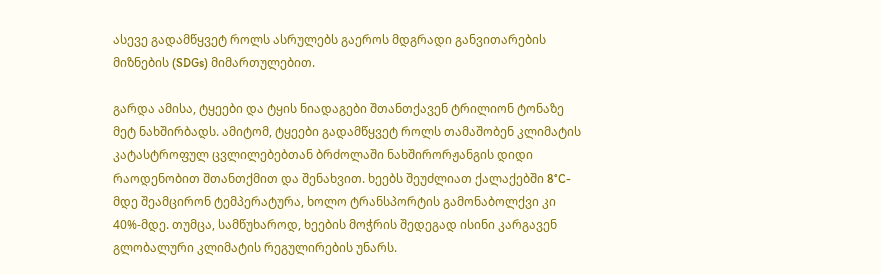ასევე გადამწყვეტ როლს ასრულებს გაეროს მდგრადი განვითარების მიზნების (SDGs) მიმართულებით.

გარდა ამისა, ტყეები და ტყის ნიადაგები შთანთქავენ ტრილიონ ტონაზე მეტ ნახშირბადს. ამიტომ, ტყეები გადამწყვეტ როლს თამაშობენ კლიმატის კატასტროფულ ცვლილებებთან ბრძოლაში ნახშირორჟანგის დიდი რაოდენობით შთანთქმით და შენახვით. ხეებს შეუძლიათ ქალაქებში 8°C-მდე შეამცირონ ტემპერატურა, ხოლო ტრანსპორტის გამონაბოლქვი კი 40%-მდე. თუმცა, სამწუხაროდ, ხეების მოჭრის შედეგად ისინი კარგავენ გლობალური კლიმატის რეგულირების უნარს.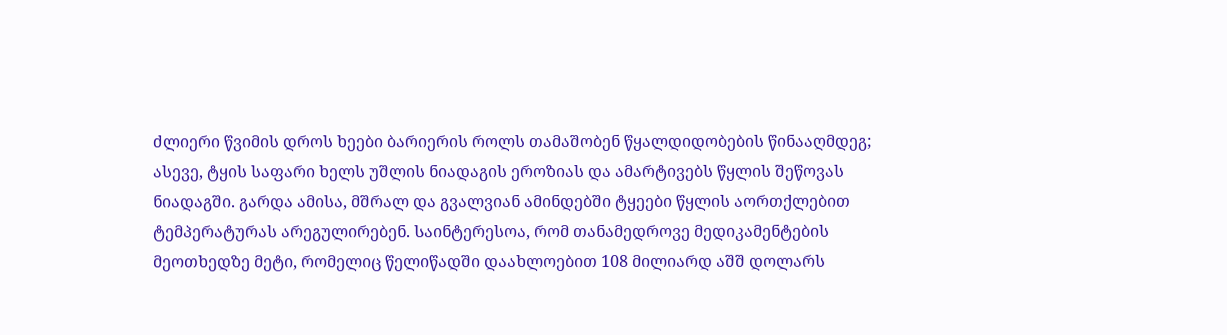ძლიერი წვიმის დროს ხეები ბარიერის როლს თამაშობენ წყალდიდობების წინააღმდეგ; ასევე, ტყის საფარი ხელს უშლის ნიადაგის ეროზიას და ამარტივებს წყლის შეწოვას ნიადაგში. გარდა ამისა, მშრალ და გვალვიან ამინდებში ტყეები წყლის აორთქლებით ტემპერატურას არეგულირებენ. Საინტერესოა, რომ თანამედროვე მედიკამენტების მეოთხედზე მეტი, რომელიც წელიწადში დაახლოებით 108 მილიარდ აშშ დოლარს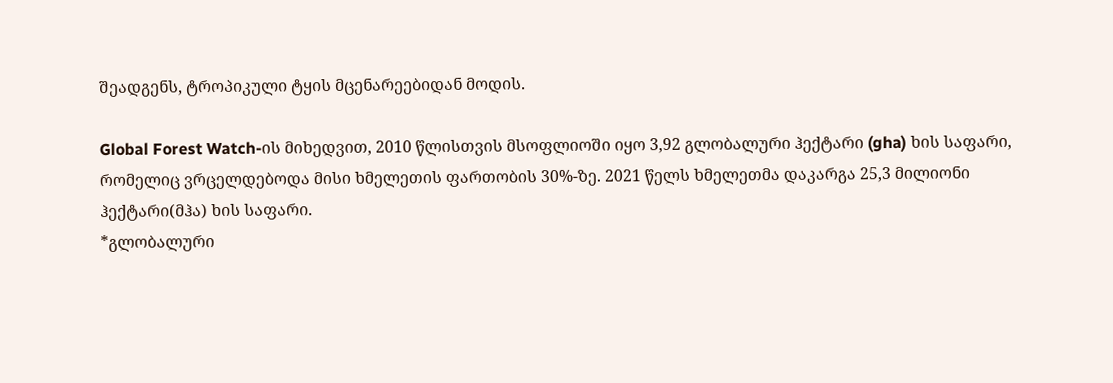შეადგენს, ტროპიკული ტყის მცენარეებიდან მოდის.

Global Forest Watch-ის მიხედვით, 2010 წლისთვის მსოფლიოში იყო 3,92 გლობალური ჰექტარი (gha) ხის საფარი, რომელიც ვრცელდებოდა მისი ხმელეთის ფართობის 30%-ზე. 2021 წელს ხმელეთმა დაკარგა 25,3 მილიონი ჰექტარი(მჰა) ხის საფარი.
*გლობალური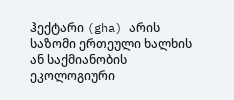ჰექტარი (gha) არის საზომი ერთეული ხალხის ან საქმიანობის ეკოლოგიური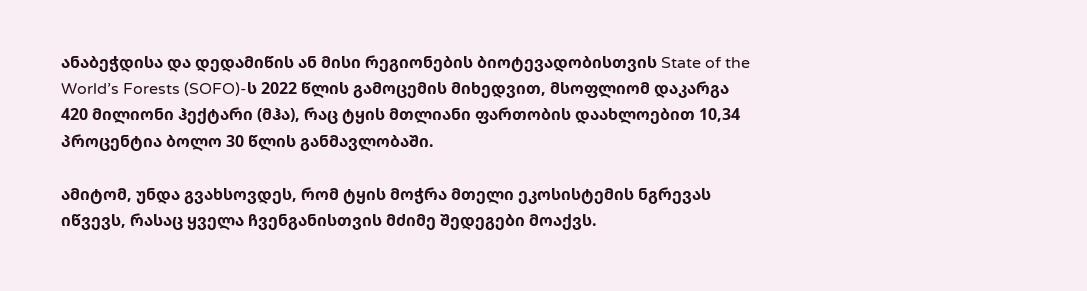ანაბეჭდისა და დედამიწის ან მისი რეგიონების ბიოტევადობისთვის State of the World’s Forests (SOFO)-ს 2022 წლის გამოცემის მიხედვით, მსოფლიომ დაკარგა 420 მილიონი ჰექტარი (მჰა), რაც ტყის მთლიანი ფართობის დაახლოებით 10,34 პროცენტია ბოლო 30 წლის განმავლობაში.

ამიტომ, უნდა გვახსოვდეს, რომ ტყის მოჭრა მთელი ეკოსისტემის ნგრევას იწვევს, რასაც ყველა ჩვენგანისთვის მძიმე შედეგები მოაქვს.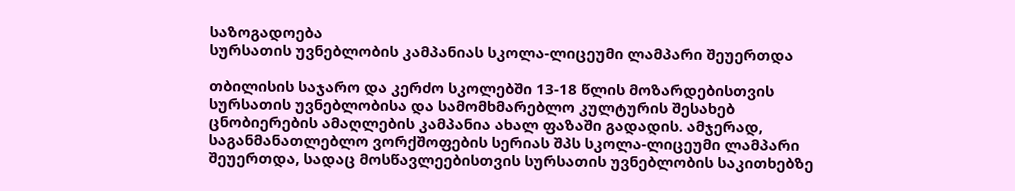საზოგადოება
სურსათის უვნებლობის კამპანიას სკოლა-ლიცეუმი ლამპარი შეუერთდა

თბილისის საჯარო და კერძო სკოლებში 13-18 წლის მოზარდებისთვის სურსათის უვნებლობისა და სამომხმარებლო კულტურის შესახებ ცნობიერების ამაღლების კამპანია ახალ ფაზაში გადადის. ამჯერად, საგანმანათლებლო ვორქშოფების სერიას შპს სკოლა-ლიცეუმი ლამპარი შეუერთდა, სადაც მოსწავლეებისთვის სურსათის უვნებლობის საკითხებზე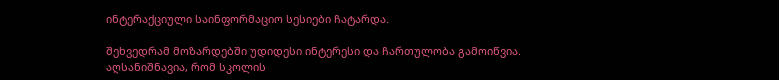ინტერაქციული საინფორმაციო სესიები ჩატარდა.

შეხვედრამ მოზარდებში უდიდესი ინტერესი და ჩართულობა გამოიწვია. აღსანიშნავია, რომ სკოლის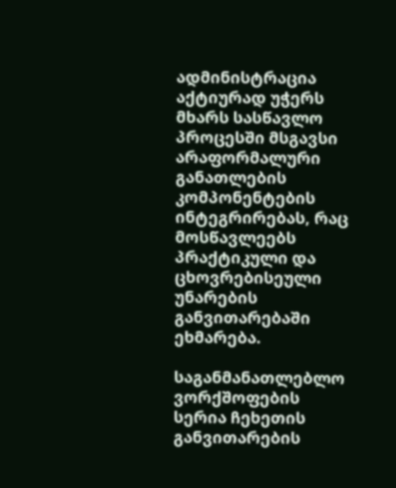ადმინისტრაცია აქტიურად უჭერს მხარს სასწავლო პროცესში მსგავსი არაფორმალური განათლების კომპონენტების ინტეგრირებას, რაც მოსწავლეებს პრაქტიკული და ცხოვრებისეული უნარების განვითარებაში ეხმარება.

საგანმანათლებლო ვორქშოფების სერია ჩეხეთის განვითარების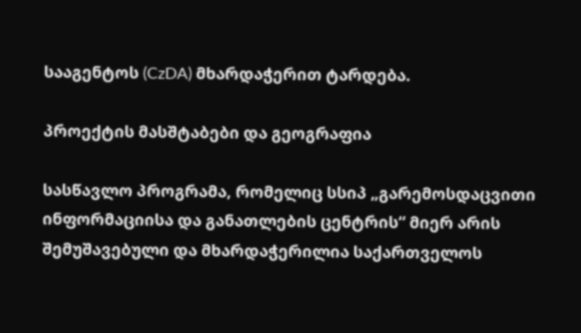სააგენტოს (CzDA) მხარდაჭერით ტარდება.

პროექტის მასშტაბები და გეოგრაფია

სასწავლო პროგრამა, რომელიც სსიპ „გარემოსდაცვითი ინფორმაციისა და განათლების ცენტრის“ მიერ არის შემუშავებული და მხარდაჭერილია საქართველოს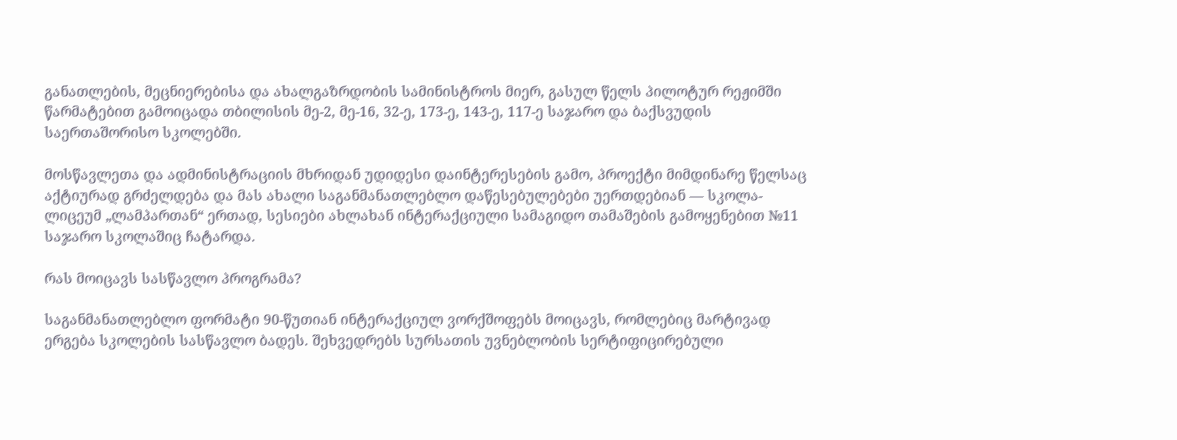განათლების, მეცნიერებისა და ახალგაზრდობის სამინისტროს მიერ, გასულ წელს პილოტურ რეჟიმში წარმატებით გამოიცადა თბილისის მე-2, მე-16, 32-ე, 173-ე, 143-ე, 117-ე საჯარო და ბაქსვუდის საერთაშორისო სკოლებში.

მოსწავლეთა და ადმინისტრაციის მხრიდან უდიდესი დაინტერესების გამო, პროექტი მიმდინარე წელსაც აქტიურად გრძელდება და მას ახალი საგანმანათლებლო დაწესებულებები უერთდებიან — სკოლა-ლიცეუმ „ლამპართან“ ერთად, სესიები ახლახან ინტერაქციული სამაგიდო თამაშების გამოყენებით №11 საჯარო სკოლაშიც ჩატარდა.

რას მოიცავს სასწავლო პროგრამა?

საგანმანათლებლო ფორმატი 90-წუთიან ინტერაქციულ ვორქშოფებს მოიცავს, რომლებიც მარტივად ერგება სკოლების სასწავლო ბადეს. შეხვედრებს სურსათის უვნებლობის სერტიფიცირებული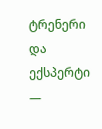ტრენერი და ექსპერტი —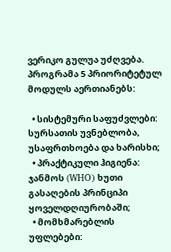ვერიკო გულუა უძღვება. პროგრამა 5 პრიორიტეტულ მოდულს აერთიანებს:

  • სისტემური საფუძვლები: სურსათის უვნებლობა, უსაფრთხოება და ხარისხი;
  • პრაქტიკული ჰიგიენა: ჯანმოს (WHO) ხუთი გასაღების პრინციპი ყოველდღიურობაში;
  • მომხმარებლის უფლებები: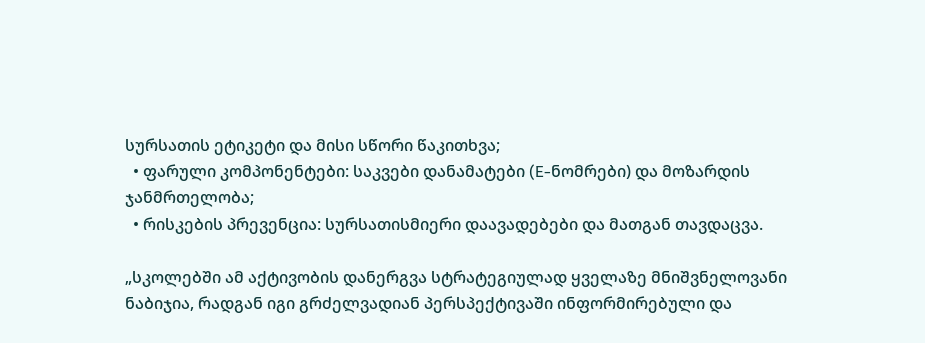სურსათის ეტიკეტი და მისი სწორი წაკითხვა;
  • ფარული კომპონენტები: საკვები დანამატები (E-ნომრები) და მოზარდის ჯანმრთელობა;
  • რისკების პრევენცია: სურსათისმიერი დაავადებები და მათგან თავდაცვა.

„სკოლებში ამ აქტივობის დანერგვა სტრატეგიულად ყველაზე მნიშვნელოვანი ნაბიჯია, რადგან იგი გრძელვადიან პერსპექტივაში ინფორმირებული და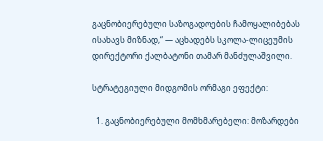გაცნობიერებული საზოგადოების ჩამოყალიბებას ისახავს მიზნად,“ — აცხადებს სკოლა-ლიცეუმის დირექტორი ქალბატონი თამარ მანძულაშვილი.

სტრატეგიული მიდგომის ორმაგი ეფექტი:

  1. გაცნობიერებული მომხმარებელი: მოზარდები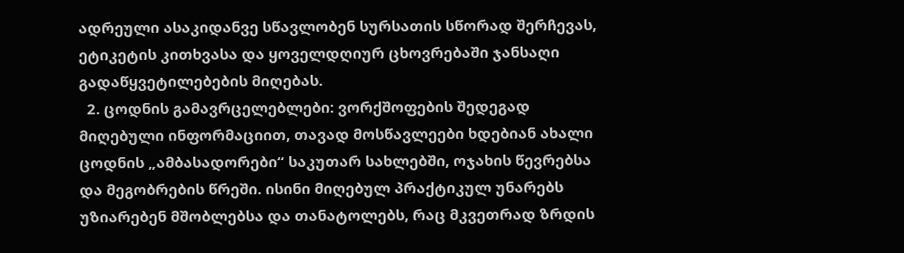ადრეული ასაკიდანვე სწავლობენ სურსათის სწორად შერჩევას, ეტიკეტის კითხვასა და ყოველდღიურ ცხოვრებაში ჯანსაღი გადაწყვეტილებების მიღებას.
  2. ცოდნის გამავრცელებლები: ვორქშოფების შედეგად მიღებული ინფორმაციით, თავად მოსწავლეები ხდებიან ახალი ცოდნის „ამბასადორები“ საკუთარ სახლებში, ოჯახის წევრებსა და მეგობრების წრეში. ისინი მიღებულ პრაქტიკულ უნარებს უზიარებენ მშობლებსა და თანატოლებს, რაც მკვეთრად ზრდის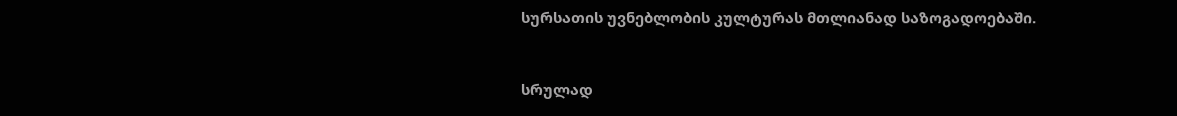სურსათის უვნებლობის კულტურას მთლიანად საზოგადოებაში.



სრულად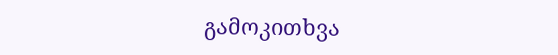გამოკითხვა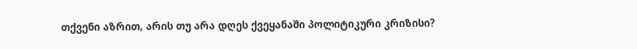თქვენი აზრით, არის თუ არა დღეს ქვეყანაში პოლიტიკური კრიზისი?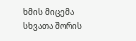ხმის მიცემა
სხვათა შორის